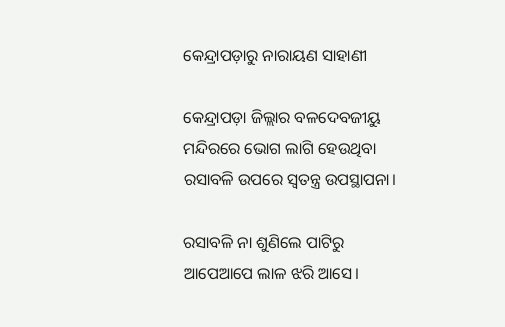କେନ୍ଦ୍ରାପଡ଼ାରୁ ନାରାୟଣ ସାହାଣୀ

କେନ୍ଦ୍ରାପଡ଼ା ଜିଲ୍ଲାର ବଳଦେବଜୀୟୁ ମନ୍ଦିରରେ ଭୋଗ ଲାଗି ହେଉଥିବା ରସାବଳି ଉପରେ ସ୍ଵତନ୍ତ୍ର ଉପସ୍ଥାପନା।

ରସାବଳି ନା ଶୁଣିଲେ ପାଟିରୁ ଆପେଆପେ ଲାଳ ଝରି ଆସେ।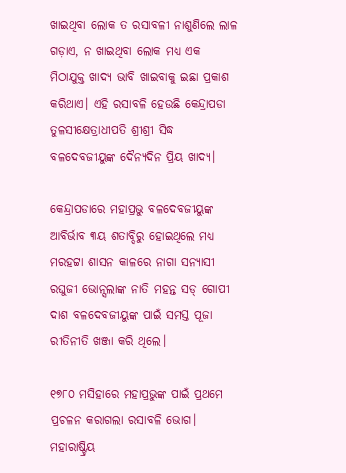ଖାଇଥିବା ଲୋକ ତ ରସାବଳୀ ନାଶୁଣିଲେ ଲାଳ ଗଡ଼ାଏ, ନ ଖାଇଥିବା ଲୋକ ମଧ୍ୟ ଏକ ମିଠାଯୁକ୍ତ ଖାଦ୍ୟ ଭାବି ଖାଇବାକୁ ଇଛା ପ୍ରକାଶ କରିଥାଏ। ଏହି ରସାବଳି ହେଉଛି କେନ୍ଦ୍ରାପଡା ତୁଳସୀକ୍ଷେତ୍ରାଧୀପତି ଶ୍ରୀଶ୍ରୀ ସିଦ୍ଧ ବଳଦେବଜୀୟୁଙ୍କ ଦୈନ୍ୟଦିନ ପ୍ରିୟ ଖାଦ୍ୟ।

କେନ୍ଦ୍ରାପଡାରେ ମହାପ୍ରଭୁ ବଳଦେବଜୀୟୁଙ୍କ ଆବିର୍ଭାବ ୩ୟ ଶତାବ୍ଦିରୁ ହୋଇଥିଲେ ମଧ୍ୟ ମରହଟ୍ଟା ଶାସନ କାଳରେ ନାଗା ସନ୍ୟାସୀ ରଘୁଜୀ ଭୋନ୍ସଲାଙ୍କ ନାତି ମହନ୍ତ ସଡ୍ ଗୋପୀ ଦାଶ ବଳଦେବଜୀୟୁଙ୍କ ପାଇଁ ସମସ୍ତ ପୂଜା ରୀତିନୀତି ଖଞ୍ଜା କରି ଥିଲେ।

୧୭୮୦ ମସିହାରେ ମହାପ୍ରଭୁଙ୍କ ପାଇଁ ପ୍ରଥମେ ପ୍ରଚଳନ କରାଗଲା ରସାବଳି ଭୋଗ। ମହାରାଷ୍ଟ୍ରିୟ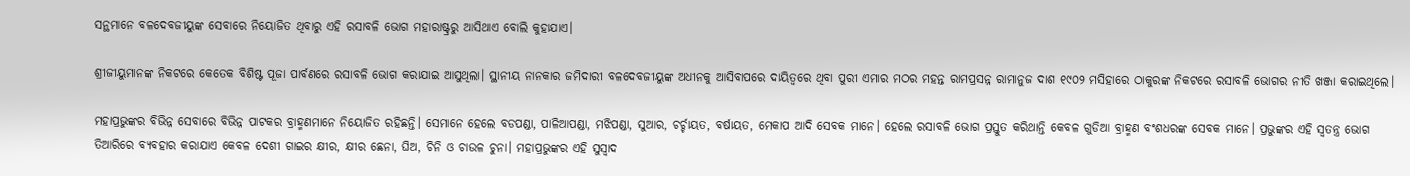ସନ୍ଥମାନେ ବଳଦେବଜୀୟୁଙ୍କ ସେବାରେ ନିୟୋଜିତ ଥିବାରୁ ଏହି ରସାବଳି ଭୋଗ ମହାରାଷ୍ଟ୍ରରୁ ଆସିଥାଏ ବୋଲି କୁହାଯାଏ।

ଶ୍ରୀଜୀୟୁମାନଙ୍କ ନିକଟରେ କେତେକ ବିଶିଷ୍ଟ ପୂଜା ପାର୍ବଣରେ ରସାବଳି ଭୋଗ କରାଯାଇ ଆସୁଥିଲା। ସ୍ଥାନୀୟ ନାନକାର ଜମିଦାରୀ ବଳଦେବଜୀୟୁଙ୍କ ଅଧୀନକୁ ଆସିବାପରେ ଦାୟିତ୍ଵରେ ଥିବା ପୁରୀ ଏମାର ମଠର ମହନ୍ତ ରାମପ୍ରସନ୍ନ ରାମାନୁଜ ଦାଶ ୧୯୦୨ ମସିହାରେ ଠାକୁରଙ୍କ ନିକଟରେ ରସାବଳି ଭୋଗର ନୀତି ଖଞ୍ଜା କରାଇଥିଲେ।

ମହାପ୍ରଭୁଙ୍କର ବିଭିନ୍ନ ସେବାରେ ବିଭିନ୍ନ ପାଟକର ବ୍ରାହ୍ମଣମାନେ ନିୟୋଜିତ ରହିଛନ୍ତି। ସେମାନେ ହେଲେ ବଡପଣ୍ଡା, ପାଳିଆପଣ୍ଡା, ମଝିପଣ୍ଡା, ସୁଆର, ଚର୍ଚ୍ଚାୟତ, ବର୍ଷାୟତ, ମେକାପ ଆଦି ସେବକ ମାନେ। ହେଲେ ରସାବଳି ଭୋଗ ପ୍ରସ୍ତୁତ କରିଥାନ୍ତି କେବଳ ଗୁଡିଆ ବ୍ରାହ୍ମଣ ବଂଶଧରଙ୍କ ସେବକ ମାନେ। ପ୍ରଭୁଙ୍କର ଏହି ସ୍ଵତନ୍ତ୍ର ଭୋଗ ତିଆରିରେ ବ୍ୟବହାର କରାଯାଏ କେବଳ ଦେଶୀ ଗାଇର କ୍ଷୀର, କ୍ଷୀର ଛେନା, ଘିଅ, ଚିନି ଓ ଚାଉଳ ଚୁନା। ମହାପ୍ରଭୁଙ୍କର ଏହି ସୁସ୍ଵାଦ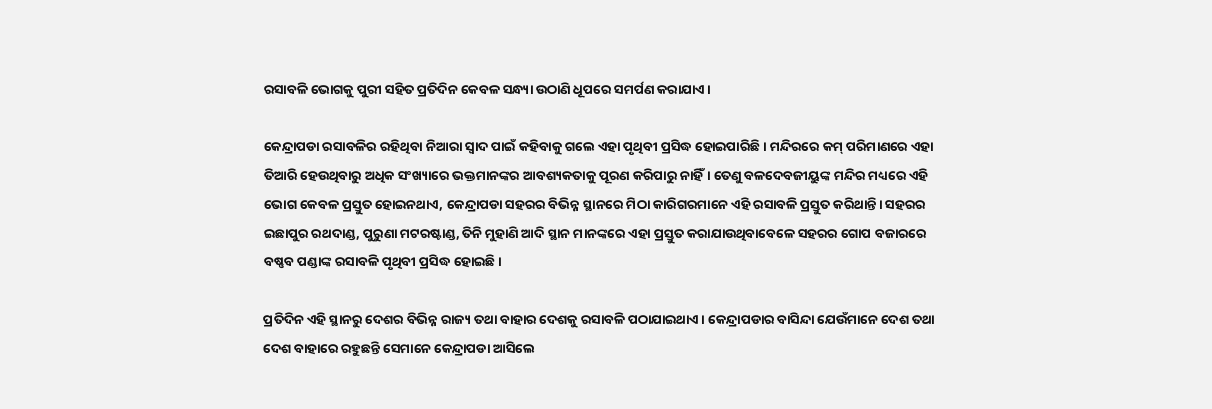ରସାବଳି ଭୋଗକୁ ପୁରୀ ସହିତ ପ୍ରତିଦିନ କେବଳ ସନ୍ଧ୍ୟା ଉଠାଣି ଧୂପରେ ସମର୍ପଣ କରାଯାଏ।

କେନ୍ଦ୍ରାପଡା ରସାବଳିର ରହିଥିବା ନିଆରା ସ୍ଵାଦ ପାଇଁ କହିବାକୁ ଗଲେ ଏହା ପୃଥିବୀ ପ୍ରସିଦ୍ଧ ହୋଇପାରିଛି। ମନ୍ଦିରରେ କମ୍ ପରିମାଣରେ ଏହା ତିଆରି ହେଉଥିବାରୁ ଅଧିକ ସଂଖ୍ୟାରେ ଭକ୍ତମାନଙ୍କର ଆବଶ୍ୟକତାକୁ ପୂରଣ କରିପାରୁ ନାହିଁ। ତେଣୁ ବଳଦେବଜୀୟୁଙ୍କ ମନ୍ଦିର ମଧ୍ୟରେ ଏହି ଭୋଗ କେବଳ ପ୍ରସ୍ତୁତ ହୋଇନଥାଏ, କେନ୍ଦ୍ରାପଡା ସହରର ବିଭିନ୍ନ ସ୍ଥାନରେ ମିଠା କାରିଗରମାନେ ଏହି ରସାବଳି ପ୍ରସ୍ତୁତ କରିଥାନ୍ତି। ସହରର ଇଛାପୁର ରଥଦାଣ୍ଡ, ପୁରୁଣା ମଟରଷ୍ଟାଣ୍ଡ, ତିନି ମୁହାଣି ଆଦି ସ୍ଥାନ ମାନଙ୍କରେ ଏହା ପ୍ରସ୍ତୁତ କରାଯାଉଥିବାବେଳେ ସହରର ଗୋପ ବଜାରରେ ବଷ୍ଣବ ପଣ୍ଡାଙ୍କ ରସାବଳି ପୃଥିବୀ ପ୍ରସିଦ୍ଧ ହୋଇଛି।

ପ୍ରତିଦିନ ଏହି ସ୍ଥାନରୁ ଦେଶର ବିଭିନ୍ନ ରାଜ୍ୟ ତଥା ବାହାର ଦେଶକୁ ରସାବଳି ପଠାଯାଇଥାଏ। କେନ୍ଦ୍ରାପଡାର ବାସିନ୍ଦା ଯେଉଁମାନେ ଦେଶ ତଥା ଦେଶ ବାହାରେ ରହୁଛନ୍ତି ସେମାନେ କେନ୍ଦ୍ରାପଡା ଆସିଲେ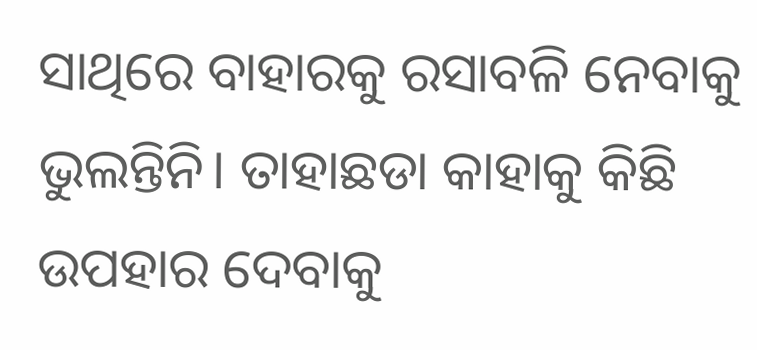ସାଥିରେ ବାହାରକୁ ରସାବଳି ନେବାକୁ ଭୁଲନ୍ତିନି। ତାହାଛଡା କାହାକୁ କିଛି ଉପହାର ଦେବାକୁ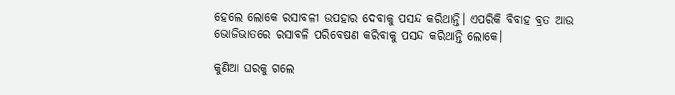ହେଲେ ଲୋକେ ରସାବଳୀ ଉପହାର ଦେବାକୁ ପସନ୍ଦ କରିଥାନ୍ତି। ଏପରିକି ବିବାହ ବ୍ରତ ଆଉ ଭୋଜିଭାତରେ ରସାବଳି ପରିବେଷଣ କରିବାକୁ ପସନ୍ଦ କରିଥାନ୍ତି ଲୋକେ।

କୁଣିଆ ଘରକୁ ଗଲେ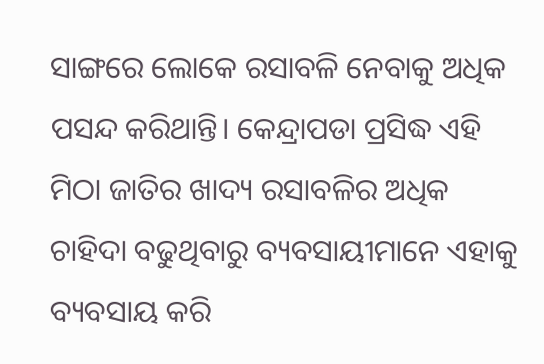ସାଙ୍ଗରେ ଲୋକେ ରସାବଳି ନେବାକୁ ଅଧିକ ପସନ୍ଦ କରିଥାନ୍ତି। କେନ୍ଦ୍ରାପଡା ପ୍ରସିଦ୍ଧ ଏହି ମିଠା ଜାତିର ଖାଦ୍ୟ ରସାବଳିର ଅଧିକ ଚାହିଦା ବଢୁଥିବାରୁ ବ୍ୟବସାୟୀମାନେ ଏହାକୁ ବ୍ୟବସାୟ କରି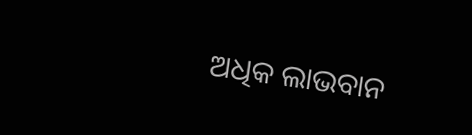ଅଧିକ ଲାଭବାନ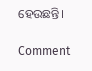ହେଉଛନ୍ତି।

Comment